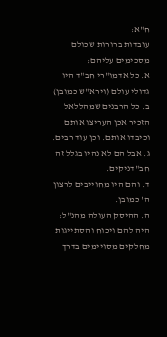ח"א:
עובדות ברורות שכולם מסכימים עליהם:
א. כל אדמו"רי חב"ד היו גדולי עולם (וירא"ש כמובן)
ב. כל הרבנים שמהללאל הזכיר אכן העריצו אותם וכיבדו אותם. וכן עוד רבים.
ג. אבל הם לא נהיו בגלל זה חב"דניקים.
ד. והם היו מחוייבים לרצון ה' כמובן.
ה. ההיסק העולה מהנ"ל: היה להם ויכוח והסתייגות מחלקים מסויימים בדרך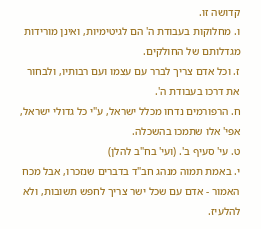קדושה זו.
ו. מחלוקות בעבודת ה' הם לגיטימיות, ואינן מורידות מגדלותם של החולקים.
ז. וכל אדם צריך לברר עם עצמו ועם רבותיו, ולבחור את דרכו בעבודת ה'.
ח. הרפורמים נדחו מכלל ישראל, ע"י כל גדולי ישראל, אפי' אלו שתמכו בהשכלה.
ט. עי' סעיף ב'. (ועי' בח"ב להלן)
י. באמת תמוה מנהג חב"ד בדברים שנזכרו, אבל מכח האמור - אדם עם שכל ישר צריך לחפש תשובות, ולא להלעיז.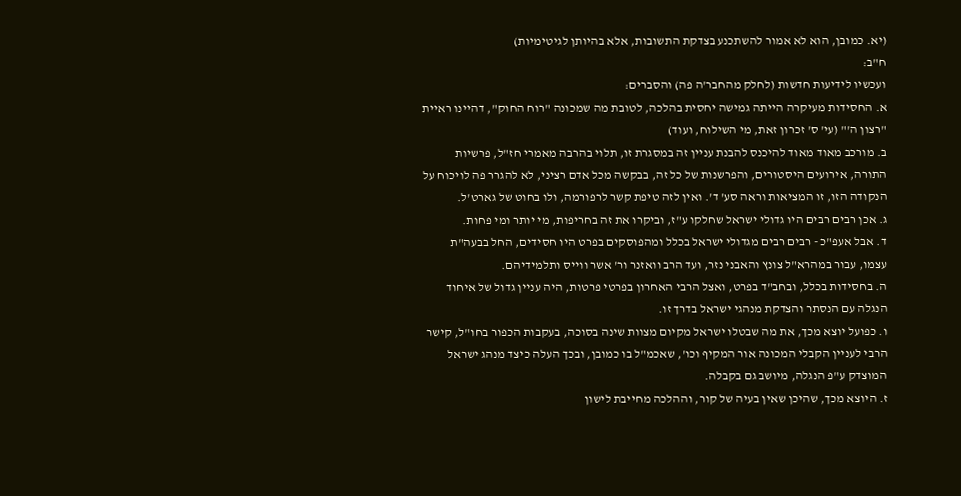(יא. כמובן, הוא לא אמור להשתכנע בצדקת התשובות, אלא בהיותן לגיטימיות)
ח"ב:
ועכשיו לידיעות חדשות (לחלק מהחבר'ה פה) והסברים:
א. החסידות מעיקרה הייתה גמישה יחסית בהלכה, לטובת מה שמכונה "רוח החוק", דהיינו ראיית "רצון ה'" (עי' ס' זכרון זאת, מי השילוח, ועוד)
ב. מורכב מאוד מאוד להיכנס להבנת עניין זה במסגרת זו, תלוי בהרבה מאמרי חז"ל, פרשיות התורה, אירועים היסטורים, והפרשנות של כל זה, בבקשה מכל אדם רציני, לא להגרר פה לויכוח על הנקודה הזו, זו המציאות וראה סע' ד'. ואין לזה טיפת קשר לרפורמה, ולו בחוט של גארט'ל.
ג. אכן רבים רבים היו גדולי ישראל שחלקו ע"ז, וביקרו את זה בחריפות, מי יותר ומי פחות.
ד. אבל אעפ"כ - רבים רבים מגדולי ישראל בכלל ומהפוסקים בפרט היו חסידים, החל בבעה"ת עצמו, עבור במהרא"ל צונץ והאבני נזר, ועד הרב וואזנר ור' אשר ווייס ותלמידיהם.
ה. בחסידות בכלל, ובחב"ד בפרט, ואצל הרבי האחרון בפרטי פרטות, היה עניין גדול של איחוד הנגלה עם הנסתר והצדקת מנהגי ישראל בדרך זו.
ו. כפועל יוצא מכך, את מה שבטלו ישראל מקיום מצוות שינה בסוכה, בעקבות הכפור בחו"ל, קישר הרבי לעניין הקבלי המכונה אור המקיף וכו', שאכמ"ל בו כמובן, ובכך העלה כיצד מנהג ישראל המוצדק ע"פ הנגלה, מיושב גם בקבלה.
ז. היוצא מכך, שהיכן שאין בעיה של קור, וההלכה מחייבת לישון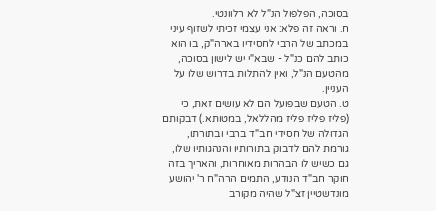בסוכה, הפלפול הנ"ל לא רלוונטי.
ח. וראה זה פלא: אני עצמי זכיתי לשזוף עיני במכתב של הרבי לחסידיו בארה"ק, בו הוא כותב להם כנ"ל - שבא"י יש לישון בסוכה, מהטעם הנ"ל, ואין להתלות בדרוש שלו על העניין.
ט. הטעם שבפועל הם לא עושים זאת, כי (פליז פליז פליז מהללאל, במטותא.) דבקותם הגדולה של חסידי חב"ד ברבי ובתורתו, גורמת להם לדבוק בתורותיו והנהגותיו שלו, גם כשיש לו הבהרות מאוחרות, והאריך בזה חוקר חב"ד הנודע, התמים הרה"ח ר' יהושע מונדשטיין זצ"ל שהיה מקורב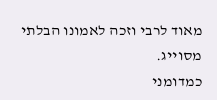מאוד לרבי וזכה לאמונו הבלתי מסוייג.
כמדומני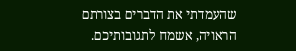שהעמדתי את הדברים בצורתם הראויה, אשמח לתגובותיכם.